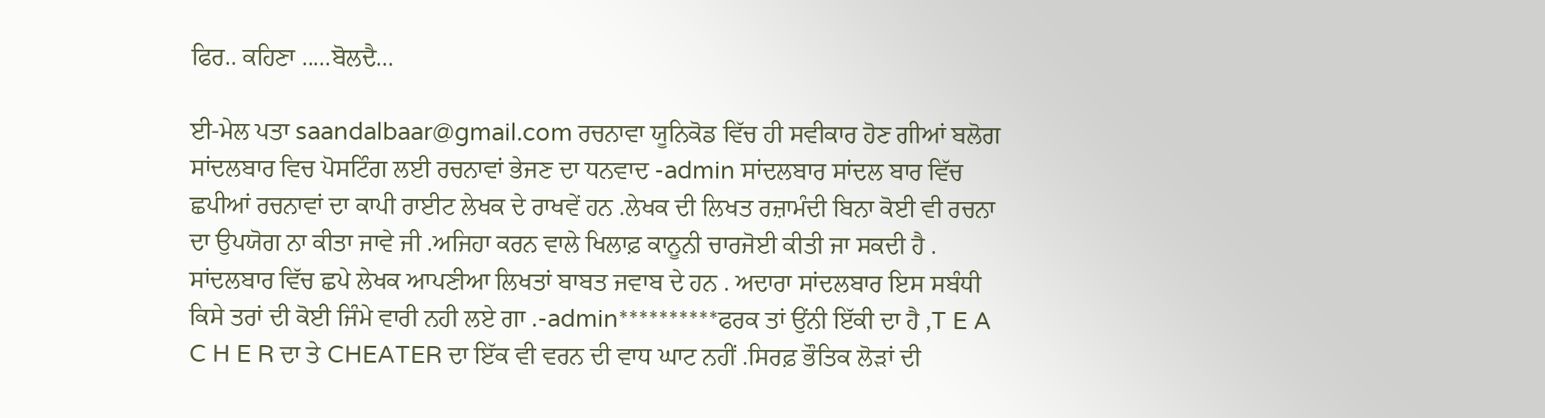ਫਿਰ.. ਕਹਿਣਾ .....ਬੋਲਦੈ...

ਈ-ਮੇਲ ਪਤਾ saandalbaar@gmail.com ਰਚਨਾਵਾ ਯੂਨਿਕੋਡ ਵਿੱਚ ਹੀ ਸਵੀਕਾਰ ਹੋਣ ਗੀਆਂ ਬਲੋਗ ਸਾਂਦਲਬਾਰ ਵਿਚ ਪੋਸਟਿੰਗ ਲਈ ਰਚਨਾਵਾਂ ਭੇਜਣ ਦਾ ਧਨਵਾਦ -admin ਸਾਂਦਲਬਾਰ ਸਾਂਦਲ ਬਾਰ ਵਿੱਚ ਛਪੀਆਂ ਰਚਨਾਵਾਂ ਦਾ ਕਾਪੀ ਰਾਈਟ ਲੇਖਕ ਦੇ ਰਾਖਵੇਂ ਹਨ .ਲੇਖਕ ਦੀ ਲਿਖਤ ਰਜ਼ਾਮੰਦੀ ਬਿਨਾ ਕੋਈ ਵੀ ਰਚਨਾ ਦਾ ਉਪਯੋਗ ਨਾ ਕੀਤਾ ਜਾਵੇ ਜੀ .ਅਜਿਹਾ ਕਰਨ ਵਾਲੇ ਖਿਲਾਫ਼ ਕਾਨੂਨੀ ਚਾਰਜੋਈ ਕੀਤੀ ਜਾ ਸਕਦੀ ਹੈ . ਸਾਂਦਲਬਾਰ ਵਿੱਚ ਛਪੇ ਲੇਖਕ ਆਪਣੀਆ ਲਿਖਤਾਂ ਬਾਬਤ ਜਵਾਬ ਦੇ ਹਨ . ਅਦਾਰਾ ਸਾਂਦਲਬਾਰ ਇਸ ਸਬੰਧੀ ਕਿਸੇ ਤਰਾਂ ਦੀ ਕੋਈ ਜਿੰਮੇ ਵਾਰੀ ਨਹੀ ਲਏ ਗਾ .-admin**********ਫਰਕ ਤਾਂ ਉਂਨੀ ਇੱਕੀ ਦਾ ਹੈ ,T E A C H E R ਦਾ ਤੇ CHEATER ਦਾ ਇੱਕ ਵੀ ਵਰਨ ਦੀ ਵਾਧ ਘਾਟ ਨਹੀਂ .ਸਿਰਫ਼ ਭੌਤਿਕ ਲੋੜਾਂ ਦੀ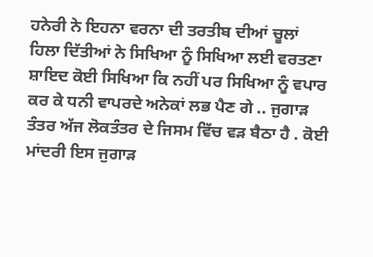ਹਨੇਰੀ ਨੇ ਇਹਨਾ ਵਰਨਾ ਦੀ ਤਰਤੀਬ ਦੀਆਂ ਚੂਲਾਂ ਹਿਲਾ ਦਿੱਤੀਆਂ ਨੇ ਸਿਖਿਆ ਨੂੰ ਸਿਖਿਆ ਲਈ ਵਰਤਣਾ ਸ਼ਾਇਦ ਕੋਈ ਸਿਖਿਆ ਕਿ ਨਹੀਂ ਪਰ ਸਿਖਿਆ ਨੂੰ ਵਪਾਰ ਕਰ ਕੇ ਧਨੀ ਵਾਪਰਦੇ ਅਨੇਕਾਂ ਲਭ ਪੈਣ ਗੇ .. ਜੁਗਾੜ ਤੰਤਰ ਅੱਜ ਲੋਕਤੰਤਰ ਦੇ ਜਿਸਮ ਵਿੱਚ ਵੜ ਬੈਠਾ ਹੈ . ਕੋਈ ਮਾਂਦਰੀ ਇਸ ਜੁਗਾੜ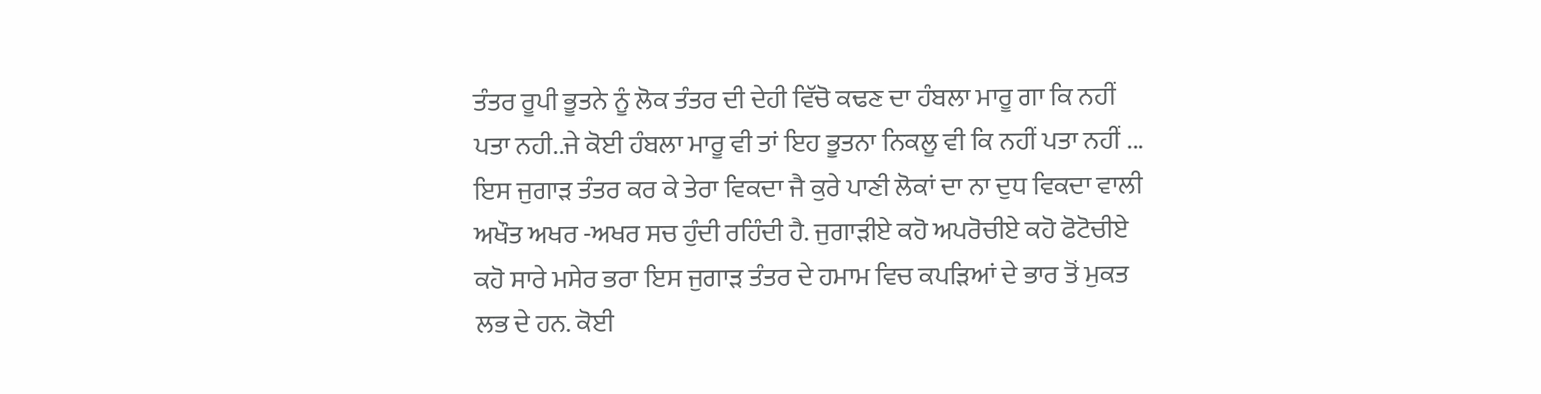ਤੰਤਰ ਰੂਪੀ ਭੂਤਨੇ ਨੂੰ ਲੋਕ ਤੰਤਰ ਦੀ ਦੇਹੀ ਵਿੱਚੋ ਕਢਣ ਦਾ ਹੰਬਲਾ ਮਾਰੂ ਗਾ ਕਿ ਨਹੀਂ ਪਤਾ ਨਹੀ..ਜੇ ਕੋਈ ਹੰਬਲਾ ਮਾਰੂ ਵੀ ਤਾਂ ਇਹ ਭੂਤਨਾ ਨਿਕਲੂ ਵੀ ਕਿ ਨਹੀਂ ਪਤਾ ਨਹੀਂ ... ਇਸ ਜੁਗਾੜ ਤੰਤਰ ਕਰ ਕੇ ਤੇਰਾ ਵਿਕਦਾ ਜੈ ਕੁਰੇ ਪਾਣੀ ਲੋਕਾਂ ਦਾ ਨਾ ਦੁਧ ਵਿਕਦਾ ਵਾਲੀ ਅਖੌਤ ਅਖਰ -ਅਖਰ ਸਚ ਹੁੰਦੀ ਰਹਿੰਦੀ ਹੈ. ਜੁਗਾੜੀਏ ਕਹੋ ਅਪਰੋਚੀਏ ਕਹੋ ਫੋਟੋਚੀਏ ਕਹੋ ਸਾਰੇ ਮਸੇਰ ਭਰਾ ਇਸ ਜੁਗਾੜ ਤੰਤਰ ਦੇ ਹਮਾਮ ਵਿਚ ਕਪੜਿਆਂ ਦੇ ਭਾਰ ਤੋਂ ਮੁਕਤ ਲਭ ਦੇ ਹਨ. ਕੋਈ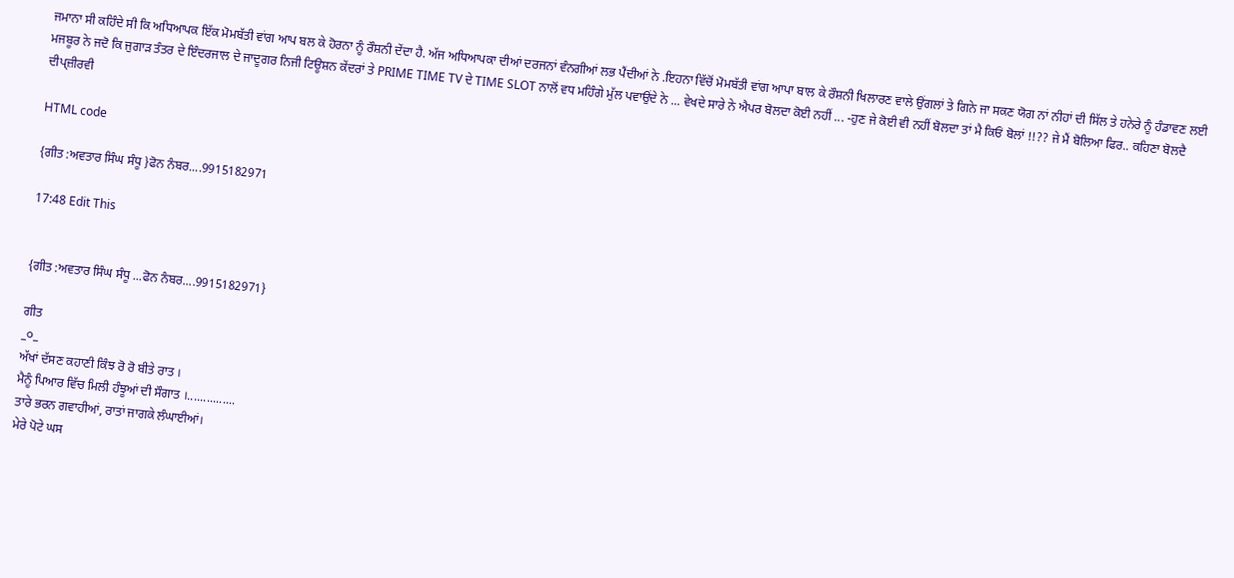ਜਮਾਨਾ ਸੀ ਕਹਿੰਦੇ ਸੀ ਕਿ ਅਧਿਆਪਕ ਇੱਕ ਮੋਮਬੱਤੀ ਵਾਂਗ ਆਪ ਬਲ ਕੇ ਹੋਰਨਾ ਨੂੰ ਰੌਸ਼ਨੀ ਦੇਂਦਾ ਹੈ. ਅੱਜ ਅਧਿਆਪਕਾ ਦੀਆਂ ਦਰਜਨਾਂ ਵੰਨਗੀਆਂ ਲਭ ਪੈਂਦੀਆਂ ਨੇ .ਇਹਨਾ ਵਿੱਚੋਂ ਮੋਮਬੱਤੀ ਵਾਂਗ ਆਪਾ ਬਾਲ ਕੇ ਰੌਸ਼ਨੀ ਖਿਲਾਰਣ ਵਾਲੇ ਉਂਗਲਾਂ ਤੇ ਗਿਨੇ ਜਾ ਸਕਣ ਯੋਗ ਨਾਂ ਨੀਹਾਂ ਦੀ ਸਿੱਲ ਤੇ ਹਨੇਰੇ ਨੂੰ ਹੰਡਾਵਣ ਲਈ ਮਜਬੂਰ ਨੇ ਜਦੋ ਕਿ ਜੁਗਾੜ ਤੰਤਰ ਦੇ ਇੰਦਰਜਾਲ ਦੇ ਜਾਦੂਗਰ ਨਿਜੀ ਟਿਊਸ਼ਨ ਕੇਂਦਰਾਂ ਤੇ PRIME TIME TV ਦੇ TIME SLOT ਨਾਲੋਂ ਵਧ ਮਹਿੰਗੇ ਮੁੱਲ ਪਵਾਉਂਦੇ ਨੇ ... ਵੇਖਦੇ ਸਾਰੇ ਨੇ ਐਪਰ ਬੋਲਦਾ ਕੋਈ ਨਹੀਂ ... -ਹੁਣ ਜੇ ਕੋਈ ਵੀ ਨਹੀਂ ਬੋਲਦਾ ਤਾਂ ਮੈ ਕਿਓਂ ਬੋਲਾਂ !!?? ਜੇ ਮੈਂ ਬੋਲਿਆ ਫਿਰ.. ਕਹਿਣਾ ਬੋਲਦੈ ਦੀਪ੍ਜ਼ੀਰਵੀ

HTML code

{ਗੀਤ :ਅਵਤਾਰ ਸਿੰਘ ਸੰਧੂ }ਫੋਨ ਨੰਬਰ....9915182971

17:48 Edit This


{ਗੀਤ :ਅਵਤਾਰ ਸਿੰਘ ਸੰਧੂ ...ਫੋਨ ਨੰਬਰ....9915182971}

ਗੀਤ
_੦_
ਅੱਖਾਂ ਦੱਸਣ ਕਹਾਣੀ ਕਿੰਝ ਰੋ ਰੋ ਬੀਤੇ ਰਾਤ ।
ਮੈਨੂੰ ਪਿਆਰ ਵਿੱਚ ਮਿਲੀ ਹੰਝੂਆਂ ਦੀ ਸੌਗਾਤ ।...............
ਤਾਰੇ ਭਰਨ ਗਵਾਹੀਆਂ, ਰਾਤਾਂ ਜਾਗਕੇ ਲੰਘਾਈਆਂ।
ਮੇਰੇ ਪੋਟੇ ਘਸ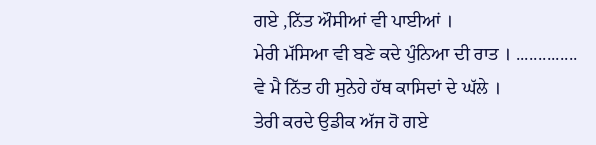ਗਏ ,ਨਿੱਤ ਔਸੀਆਂ ਵੀ ਪਾਈਆਂ ।
ਮੇਰੀ ਮੱਸਿਆ ਵੀ ਬਣੇ ਕਦੇ ਪੁੰਨਿਆ ਦੀ ਰਾਤ । ..............
ਵੇ ਮੈ ਨਿੱਤ ਹੀ ਸੁਨੇਹੇ ਹੱਥ ਕਾਸਿਦਾਂ ਦੇ ਘੱਲੇ ।
ਤੇਰੀ ਕਰਦੇ ਉਡੀਕ ਅੱਜ ਹੋ ਗਏ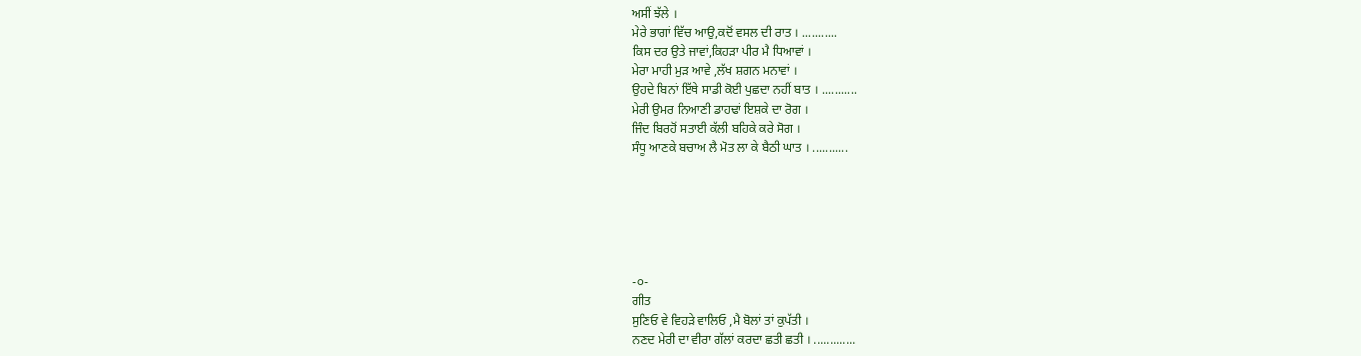ਅਸੀਂ ਝੱਲੇ ।
ਮੇਰੇ ਭਾਗਾਂ ਵਿੱਚ ਆਉ,ਕਦੋਂ ਵਸਲ ਦੀ ਰਾਤ । ...........
ਕਿਸ ਦਰ ਉਤੇ ਜਾਵਾਂ,ਕਿਹੜਾ ਪੀਰ ਮੈ ਧਿਆਵਾਂ ।
ਮੇਰਾ ਮਾਹੀ ਮੁੜ ਆਵੇ ,ਲੱਖ ਸ਼ਗਨ ਮਨਾਵਾਂ ।
ਉਹਦੇ ਬਿਨਾਂ ਇੱਥੇ ਸਾਡੀ ਕੋਈ ਪੁਛਦਾ ਨਹੀਂ ਬਾਤ । ...........
ਮੇਰੀ ਉਮਰ ਨਿਆਣੀ ਡਾਹਢਾਂ ਇਸ਼ਕੇ ਦਾ ਰੋਗ ।
ਜਿੰਦ ਬਿਰਹੋਂ ਸਤਾਈ ਕੱਲੀ ਬਹਿਕੇ ਕਰੇ ਸੋਗ ।
ਸੰਧੂ ਆਣਕੇ ਬਚਾਅ ਲੈ ਮੋਤ ਲਾ ਕੇ ਬੈਠੀ ਘਾਤ । ...........






-੦-
ਗੀਤ
ਸੁਣਿਓ ਵੇ ਵਿਹੜੇ ਵਾਲਿਓ ,ਮੈ ਬੋਲਾਂ ਤਾਂ ਕੁਪੱਤੀ ।
ਨਣਦ ਮੇਰੀ ਦਾ ਵੀਰਾ ਗੱਲਾਂ ਕਰਦਾ ਛਤੀ ਛਤੀ । .............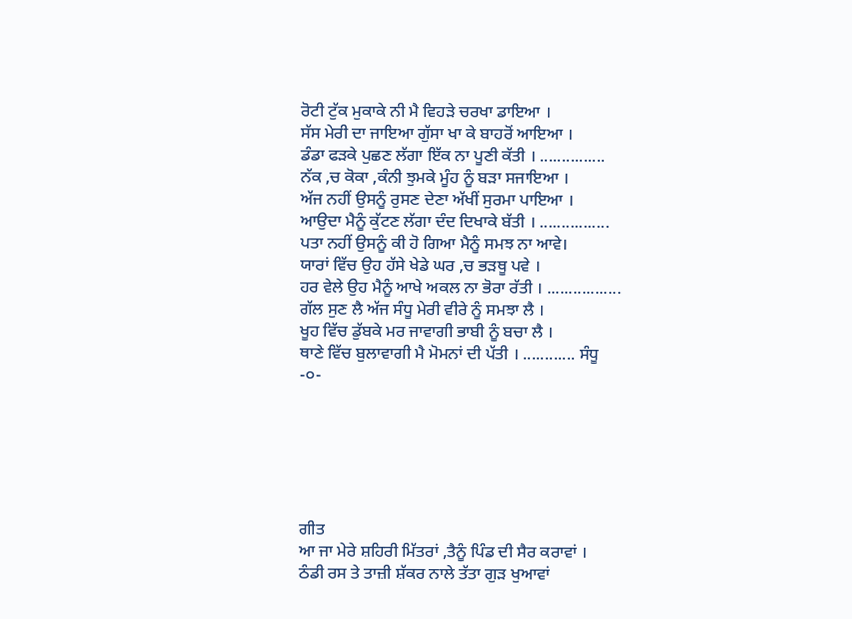ਰੋਟੀ ਟੁੱਕ ਮੁਕਾਕੇ ਨੀ ਮੈ ਵਿਹੜੇ ਚਰਖਾ ਡਾਇਆ ।
ਸੱਸ ਮੇਰੀ ਦਾ ਜਾਇਆ ਗੁੱਸਾ ਖਾ ਕੇ ਬਾਹਰੋਂ ਆਇਆ ।
ਡੰਡਾ ਫੜਕੇ ਪੁਛਣ ਲੱਗਾ ਇੱਕ ਨਾ ਪੂਣੀ ਕੱਤੀ । ...............
ਨੱਕ ,ਚ ਕੋਕਾ ,ਕੰਨੀ ਝੁਮਕੇ ਮੂੰਹ ਨੂੰ ਬੜਾ ਸਜਾਇਆ ।
ਅੱਜ ਨਹੀਂ ਉਸਨੂੰ ਰੁਸਣ ਦੇਣਾ ਅੱਖੀਂ ਸੁਰਮਾ ਪਾਇਆ ।
ਆਉਦਾ ਮੈਨੂੰ ਕੁੱਟਣ ਲੱਗਾ ਦੰਦ ਦਿਖਾਕੇ ਬੱਤੀ । ................
ਪਤਾ ਨਹੀਂ ਉਸਨੂੰ ਕੀ ਹੋ ਗਿਆ ਮੈਨੂੰ ਸਮਝ ਨਾ ਆਵੇ।
ਯਾਰਾਂ ਵਿੱਚ ਉਹ ਹੱਸੇ ਖੇਡੇ ਘਰ ,ਚ ਭੜਥੂ ਪਵੇ ।
ਹਰ ਵੇਲੇ ਉਹ ਮੈਨੂੰ ਆਖੇ ਅਕਲ ਨਾ ਭੋਰਾ ਰੱਤੀ । .................
ਗੱਲ ਸੁਣ ਲੈ ਅੱਜ ਸੰਧੂ ਮੇਰੀ ਵੀਰੇ ਨੂੰ ਸਮਝਾ ਲੈ ।
ਖੂਹ ਵਿੱਚ ਡੁੱਬਕੇ ਮਰ ਜਾਵਾਗੀ ਭਾਬੀ ਨੂੰ ਬਚਾ ਲੈ ।
ਥਾਣੇ ਵਿੱਚ ਬੁਲਾਵਾਗੀ ਮੈ ਮੋਮਨਾਂ ਦੀ ਪੱਤੀ । ............ ਸੰਧੂ
-੦-






ਗੀਤ
ਆ ਜਾ ਮੇਰੇ ਸ਼ਹਿਰੀ ਮਿੱਤਰਾਂ ,ਤੈਨੂੰ ਪਿੰਡ ਦੀ ਸੈਰ ਕਰਾਵਾਂ ।
ਠੰਡੀ ਰਸ ਤੇ ਤਾਜ਼ੀ ਸ਼ੱਕਰ ਨਾਲੇ ਤੱਤਾ ਗੁੜ ਖੁਆਵਾਂ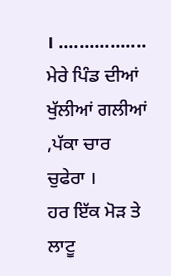। .................
ਮੇਰੇ ਪਿੰਡ ਦੀਆਂ ਖੁੱਲੀਆਂ ਗਲੀਆਂ ,ਪੱਕਾ ਚਾਰ ਚੁਫੇਰਾ ।
ਹਰ ਇੱਕ ਮੋੜ ਤੇ ਲਾਟੂ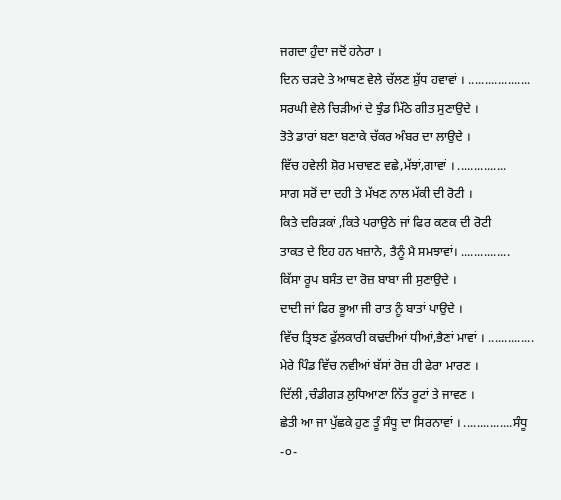ਜਗਦਾ ਹੁੰਦਾ ਜਦੋਂ ਹਨੇਰਾ ।
ਦਿਨ ਚੜਦੇ ਤੇ ਆਥਣ ਵੇਲੇ ਚੱਲਣ ਸ਼ੁੱਧ ਹਵਾਵਾਂ । ...................
ਸਰਘੀ ਵੇਲੇ ਚਿੜੀਆਂ ਦੇ ਝੁੰਡ ਮਿੱਠੇ ਗੀਤ ਸੁਣਾਉਦੇ ।
ਤੋਤੇ ਡਾਰਾਂ ਬਣਾ ਬਣਾਕੇ ਚੱਕਰ ਅੰਬਰ ਦਾ ਲਾਉਦੇ ।
ਵਿੱਚ ਹਵੇਲੀ ਸ਼ੋਰ ਮਚਾਵਣ ਵਛੇ,ਮੱਝਾਂ,ਗਾਵਾਂ । ...............
ਸਾਗ ਸਰੋਂ ਦਾ ਦਹੀ ਤੇ ਮੱਖਣ ਨਾਲ ਮੱਕੀ ਦੀ ਰੋਟੀ ।
ਕਿਤੇ ਦਰਿੜਕਾਂ ,ਕਿਤੇ ਪਰਾਉਠੇ ਜਾਂ ਫਿਰ ਕਣਕ ਦੀ ਰੋਟੀ
ਤਾਕਤ ਦੇ ਇਹ ਹਨ ਖਜ਼ਾਨੇ, ਤੈਨੂੰ ਮੈ ਸਮਝਾਵਾਂ। ...............
ਕਿੱਸਾ ਰੂਪ ਬਸੰਤ ਦਾ ਰੋਜ਼ ਬਾਬਾ ਜੀ ਸੁਣਾਉਦੇ ।
ਦਾਦੀ ਜਾਂ ਫਿਰ ਭੂਆ ਜੀ ਰਾਤ ਨੂੰ ਬਾਤਾਂ ਪਾਉਦੇ ।
ਵਿੱਚ ਤ੍ਰਿਝਣ ਫੁੱਲਕਾਰੀ ਕਢਦੀਆਂ ਧੀਆਂ,ਭੈਣਾਂ ਮਾਵਾਂ । ..............
ਮੇਰੇ ਪਿੰਡ ਵਿੱਚ ਨਵੀਆਂ ਬੱਸਾਂ ਰੋਜ਼ ਹੀ ਫੇਰਾ ਮਾਰਣ ।
ਦਿੱਲੀ ,ਚੰਡੀਗੜ ਲੁਧਿਆਣਾ ਨਿੱਤ ਰੂਟਾਂ ਤੇ ਜਾਵਣ ।
ਛੇਤੀ ਆ ਜਾ ਪੁੱਛਕੇ ਹੁਣ ਤੂੰ ਸੰਧੂ ਦਾ ਸਿਰਨਾਵਾਂ । ...............ਸੰਧੂ
-੦-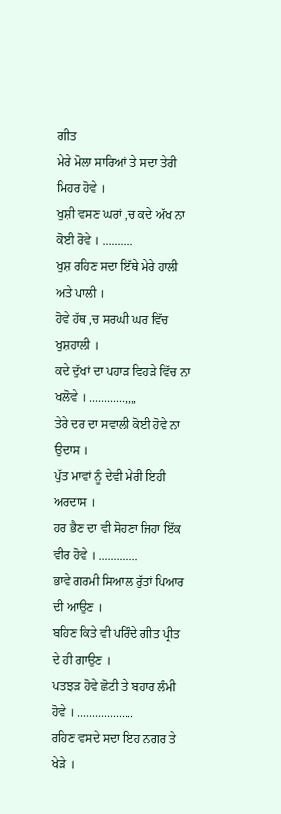ਗੀਤ
ਮੇਰੇ ਮੋਲਾ ਸਾਰਿਆਂ ਤੇ ਸਦਾ ਤੇਰੀ ਮਿਹਰ ਹੋਵੇ ।
ਖੁਸ਼ੀ ਵਸਣ ਘਰਾਂ ,ਚ ਕਦੇ ਅੱਖ ਨਾ ਕੋਈ ਰੋਵੇ । ..........
ਖੁਸ਼ ਰਹਿਣ ਸਦਾ ਇੱਥੇ ਮੇਰੇ ਹਾਲੀ ਅਤੇ ਪਾਲੀ ।
ਹੋਵੇ ਹੱਥ ,ਚ ਸਰਘੀ ਘਰ ਵਿੱਚ ਖੁਸ਼ਹਾਲੀ ।
ਕਦੇ ਦੁੱਖਾਂ ਦਾ ਪਹਾੜ ਵਿਹੜੇ ਵਿੱਚ ਨਾ ਖਲੋਵੇ । ............,,,,
ਤੇਰੇ ਦਰ ਦਾ ਸਵਾਲੀ ਕੋਈ ਹੋਵੇ ਨਾ ਉਦਾਸ ।
ਪੁੱਤ ਮਾਵਾਂ ਨੂੰ ਦੇਵੀ ਮੇਰੀ ਇਹੀ ਅਰਦਾਸ ।
ਹਰ ਭੈਣ ਦਾ ਵੀ ਸੋਹਣਾ ਜਿਹਾ ਇੱਕ ਵੀਰ ਹੋਵੇ । .............
ਭਾਵੇ ਗਰਮੀ ਸਿਆਲ ਰੁੱਤਾਂ ਪਿਆਰ ਦੀ ਆਉਣ ।
ਬਹਿਣ ਕਿਤੇ ਵੀ ਪਰਿੰਦੇ ਗੀਤ ਪ੍ਰੀਤ ਦੇ ਹੀ ਗਾਉਣ ।
ਪਤਝੜ ਹੋਵੇ ਛੋਟੀ ਤੇ ਬਹਾਰ ਲੰਮੀ ਹੋਵੇ । ...................
ਰਹਿਣ ਵਸਦੇ ਸਦਾ ਇਹ ਨਗਰ ਤੇ ਖੇੜੇ ।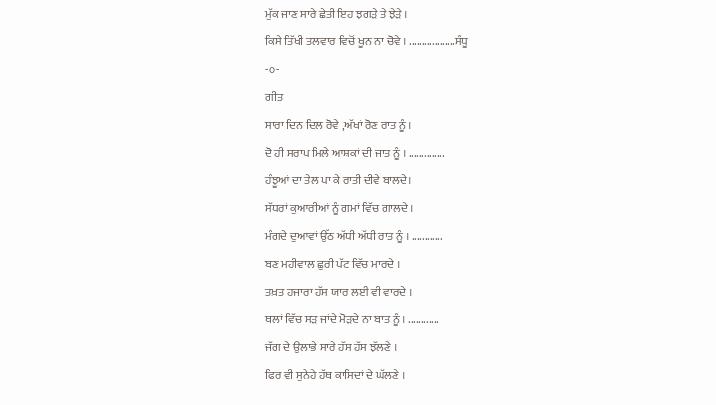ਮੁੱਕ ਜਾਣ ਸਾਰੇ ਛੇਤੀ ਇਹ ਝਗੜੇ ਤੇ ਝੇੜੇ ।
ਕਿਸੇ ਤਿੱਖੀ ਤਲਵਾਰ ਵਿਚੋਂ ਖੂਨ ਨਾ ਚੋਵੇ । ..................ਸੰਧੂ
-੦-
ਗੀਤ
ਸਾਰਾ ਦਿਨ ਦਿਲ ਰੋਵੇ ,ਅੱਖਾਂ ਰੋਣ ਰਾਤ ਨੂੰ ।
ਦੋ ਹੀ ਸਰਾਪ ਮਿਲੇ ਆਸ਼ਕਾਂ ਦੀ ਜਾਤ ਨੂੰ । ..............
ਹੰਝੂਆਂ ਦਾ ਤੇਲ ਪਾ ਕੇ ਰਾਤੀ ਦੀਵੇ ਬਾਲਦੇ।
ਸੱਧਰਾਂ ਕੁਆਰੀਆਂ ਨੂੰ ਗਮਾਂ ਵਿੱਚ ਗਾਲਦੇ ।
ਮੰਗਦੇ ਦੁਆਵਾਂ ਉੱਠ ਅੱਧੀ ਅੱਧੀ ਰਾਤ ਨੂੰ । ............
ਬਣ ਮਹੀਵਾਲ ਛੁਰੀ ਪੱਟ ਵਿੱਚ ਮਾਰਦੇ ।
ਤਖ਼ਤ ਹਜਾਰਾ ਹੱਸ ਯਾਰ ਲਈ ਵੀ ਵਾਰਦੇ ।
ਥਲਾਂ ਵਿੱਚ ਸੜ ਜਾਂਦੇ ਮੋੜਦੇ ਨਾ ਬਾਤ ਨੂੰ । ............
ਜੱਗ ਦੇ ਉਲਾਭੇ ਸਾਰੇ ਹੱਸ ਹੱਸ ਝੱਲਣੇ ।
ਫਿਰ ਵੀ ਸੁਨੇਹੇ ਹੱਥ ਕਾਸਿਦਾਂ ਦੇ ਘੱਲਣੇ ।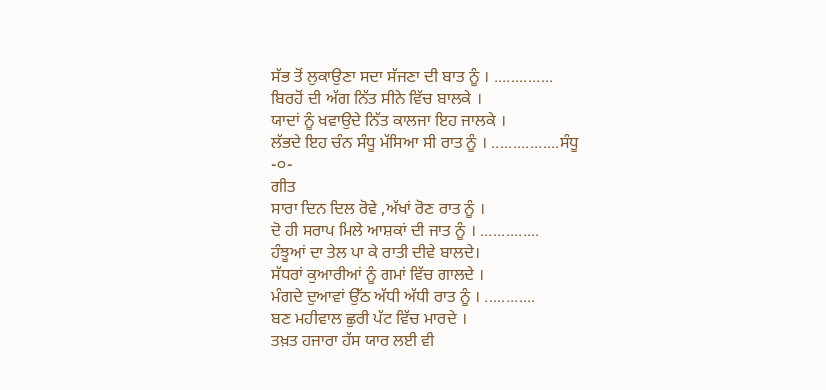ਸੱਭ ਤੋਂ ਲੁਕਾਉਣਾ ਸਦਾ ਸੱਜਣਾ ਦੀ ਬਾਤ ਨੂੰ । ..............
ਬਿਰਹੋਂ ਦੀ ਅੱਗ ਨਿੱਤ ਸੀਨੇ ਵਿੱਚ ਬਾਲਕੇ ।
ਯਾਦਾਂ ਨੂੰ ਖਵਾਉਦੇ ਨਿੱਤ ਕਾਲਜਾ ਇਹ ਜਾਲਕੇ ।
ਲੱਭਦੇ ਇਹ ਚੰਨ ਸੰਧੂ ਮੱਸਿਆ ਸੀ ਰਾਤ ਨੂੰ । ................ਸੰਧੂ
-੦-
ਗੀਤ
ਸਾਰਾ ਦਿਨ ਦਿਲ ਰੋਵੇ ,ਅੱਖਾਂ ਰੋਣ ਰਾਤ ਨੂੰ ।
ਦੋ ਹੀ ਸਰਾਪ ਮਿਲੇ ਆਸ਼ਕਾਂ ਦੀ ਜਾਤ ਨੂੰ । ..............
ਹੰਝੂਆਂ ਦਾ ਤੇਲ ਪਾ ਕੇ ਰਾਤੀ ਦੀਵੇ ਬਾਲਦੇ।
ਸੱਧਰਾਂ ਕੁਆਰੀਆਂ ਨੂੰ ਗਮਾਂ ਵਿੱਚ ਗਾਲਦੇ ।
ਮੰਗਦੇ ਦੁਆਵਾਂ ਉੱਠ ਅੱਧੀ ਅੱਧੀ ਰਾਤ ਨੂੰ । ............
ਬਣ ਮਹੀਵਾਲ ਛੁਰੀ ਪੱਟ ਵਿੱਚ ਮਾਰਦੇ ।
ਤਖ਼ਤ ਹਜਾਰਾ ਹੱਸ ਯਾਰ ਲਈ ਵੀ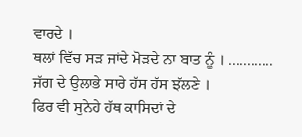ਵਾਰਦੇ ।
ਥਲਾਂ ਵਿੱਚ ਸੜ ਜਾਂਦੇ ਮੋੜਦੇ ਨਾ ਬਾਤ ਨੂੰ । ............
ਜੱਗ ਦੇ ਉਲਾਭੇ ਸਾਰੇ ਹੱਸ ਹੱਸ ਝੱਲਣੇ ।
ਫਿਰ ਵੀ ਸੁਨੇਹੇ ਹੱਥ ਕਾਸਿਦਾਂ ਦੇ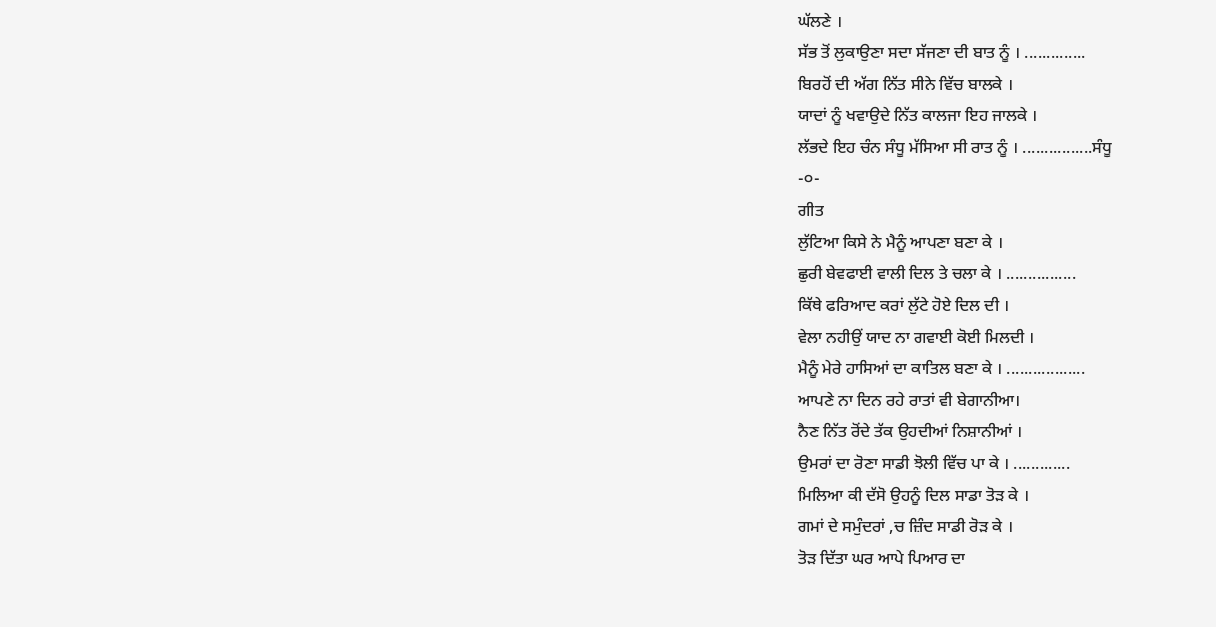ਘੱਲਣੇ ।
ਸੱਭ ਤੋਂ ਲੁਕਾਉਣਾ ਸਦਾ ਸੱਜਣਾ ਦੀ ਬਾਤ ਨੂੰ । ..............
ਬਿਰਹੋਂ ਦੀ ਅੱਗ ਨਿੱਤ ਸੀਨੇ ਵਿੱਚ ਬਾਲਕੇ ।
ਯਾਦਾਂ ਨੂੰ ਖਵਾਉਦੇ ਨਿੱਤ ਕਾਲਜਾ ਇਹ ਜਾਲਕੇ ।
ਲੱਭਦੇ ਇਹ ਚੰਨ ਸੰਧੂ ਮੱਸਿਆ ਸੀ ਰਾਤ ਨੂੰ । ................ਸੰਧੂ
-੦-
ਗੀਤ
ਲੁੱਟਿਆ ਕਿਸੇ ਨੇ ਮੈਨੂੰ ਆਪਣਾ ਬਣਾ ਕੇ ।
ਛੁਰੀ ਬੇਵਫਾਈ ਵਾਲੀ ਦਿਲ ਤੇ ਚਲਾ ਕੇ । ................
ਕਿੱਥੇ ਫਰਿਆਦ ਕਰਾਂ ਲੁੱਟੇ ਹੋਏ ਦਿਲ ਦੀ ।
ਵੇਲਾ ਨਹੀਉਂ ਯਾਦ ਨਾ ਗਵਾਈ ਕੋਈ ਮਿਲਦੀ ।
ਮੈਨੂੰ ਮੇਰੇ ਹਾਸਿਆਂ ਦਾ ਕਾਤਿਲ ਬਣਾ ਕੇ । ..................
ਆਪਣੇ ਨਾ ਦਿਨ ਰਹੇ ਰਾਤਾਂ ਵੀ ਬੇਗਾਨੀਆ।
ਨੈਣ ਨਿੱਤ ਰੋਂਦੇ ਤੱਕ ਉਹਦੀਆਂ ਨਿਸ਼ਾਨੀਆਂ ।
ਉਮਰਾਂ ਦਾ ਰੋਣਾ ਸਾਡੀ ਝੋਲੀ ਵਿੱਚ ਪਾ ਕੇ । .............
ਮਿਲਿਆ ਕੀ ਦੱਸੋ ਉਹਨੂੰ ਦਿਲ ਸਾਡਾ ਤੋੜ ਕੇ ।
ਗਮਾਂ ਦੇ ਸਮੁੰਦਰਾਂ ,ਚ ਜ਼ਿੰਦ ਸਾਡੀ ਰੋੜ ਕੇ ।
ਤੋੜ ਦਿੱਤਾ ਘਰ ਆਪੇ ਪਿਆਰ ਦਾ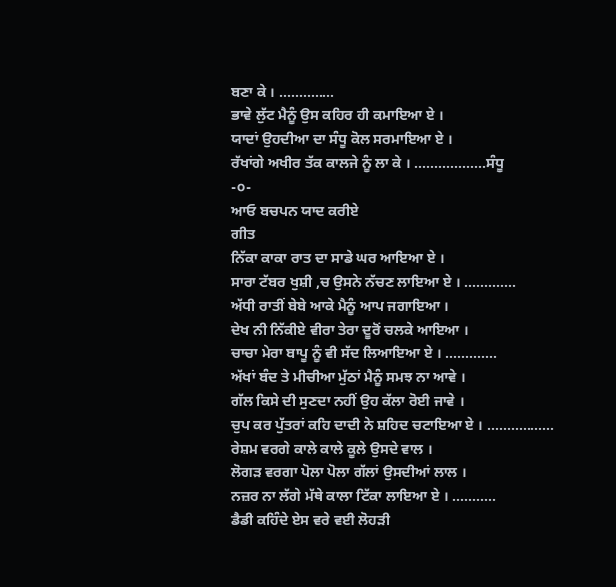ਬਣਾ ਕੇ । ..............
ਭਾਵੇ ਲੁੱਟ ਮੈਨੂੰ ਉਸ ਕਹਿਰ ਹੀ ਕਮਾਇਆ ਏ ।
ਯਾਦਾਂ ਉਹਦੀਆ ਦਾ ਸੰਧੂ ਕੋਲ ਸਰਮਾਇਆ ਏ ।
ਰੱਖਾਂਗੇ ਅਖੀਰ ਤੱਕ ਕਾਲਜੇ ਨੂੰ ਲਾ ਕੇ । ..................ਸੰਧੂ
-੦-
ਆਓ ਬਚਪਨ ਯਾਦ ਕਰੀਏ
ਗੀਤ
ਨਿੱਕਾ ਕਾਕਾ ਰਾਤ ਦਾ ਸਾਡੇ ਘਰ ਆਇਆ ਏ ।
ਸਾਰਾ ਟੱਬਰ ਖੁਸ਼ੀ ,ਚ ਉਸਨੇ ਨੱਚਣ ਲਾਇਆ ਏ । .............
ਅੱਧੀ ਰਾਤੀਂ ਬੇਬੇ ਆਕੇ ਮੈਨੂੰ ਆਪ ਜਗਾਇਆ ।
ਦੇਖ ਨੀ ਨਿੱਕੀਏ ਵੀਰਾ ਤੇਰਾ ਦੂਰੋਂ ਚਲਕੇ ਆਇਆ ।
ਚਾਚਾ ਮੇਰਾ ਬਾਪੂ ਨੂੰ ਵੀ ਸੱਦ ਲਿਆਇਆ ਏ । .............
ਅੱਖਾਂ ਬੰਦ ਤੇ ਮੀਚੀਆ ਮੁੱਠਾਂ ਮੈਨੂੰ ਸਮਝ ਨਾ ਆਵੇ ।
ਗੱਲ ਕਿਸੇ ਦੀ ਸੁਣਦਾ ਨਹੀਂ ਉਹ ਕੱਲਾ ਰੋਈ ਜਾਵੇ ।
ਚੁਪ ਕਰ ਪੁੱਤਰਾਂ ਕਹਿ ਦਾਦੀ ਨੇ ਸ਼ਹਿਦ ਚਟਾਇਆ ਏ । .................
ਰੇਸ਼ਮ ਵਰਗੇ ਕਾਲੇ ਕਾਲੇ ਕੂਲੇ ਉਸਦੇ ਵਾਲ ।
ਲੋਗੜ ਵਰਗਾ ਪੋਲਾ ਪੋਲਾ ਗੱਲਾਂ ਉਸਦੀਆਂ ਲਾਲ ।
ਨਜ਼ਰ ਨਾ ਲੱਗੇ ਮੱਥੇ ਕਾਲਾ ਟਿੱਕਾ ਲਾਇਆ ਏ । ...........
ਡੈਡੀ ਕਹਿੰਦੇ ਏਸ ਵਰੇ ਵਈ ਲੋਹੜੀ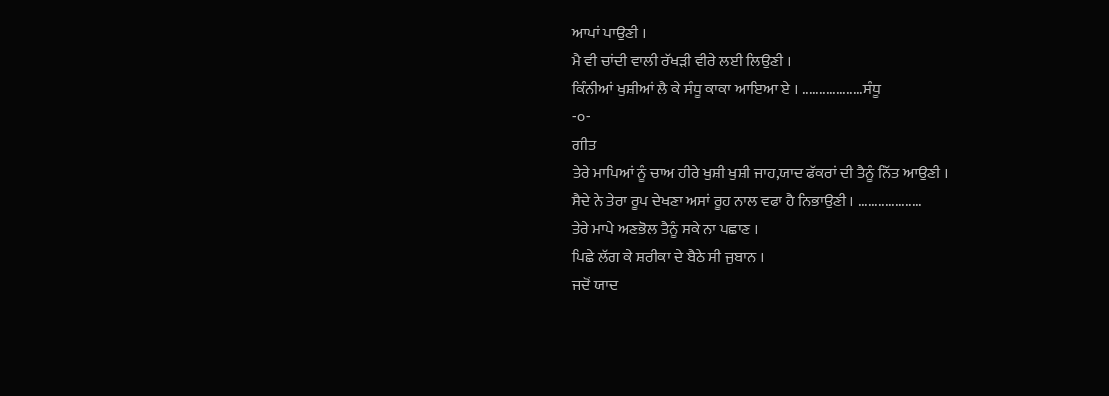ਆਪਾਂ ਪਾਉਣੀ ।
ਮੈ ਵੀ ਚਾਂਦੀ ਵਾਲੀ ਰੱਖੜੀ ਵੀਰੇ ਲਈ ਲਿਉਣੀ ।
ਕਿੰਨੀਆਂ ਖੁਸ਼ੀਆਂ ਲੈ ਕੇ ਸੰਧੂ ਕਾਕਾ ਆਇਆ ਏ । ..................ਸੰਧੂ
-੦-
ਗੀਤ
ਤੇਰੇ ਮਾਪਿਆਂ ਨੂੰ ਚਾਅ ਹੀਰੇ ਖੁਸ਼ੀ ਖੁਸ਼ੀ ਜਾਹ,ਯਾਦ ਫੱਕਰਾਂ ਦੀ ਤੈਨੂੰ ਨਿੱਤ ਆਉਣੀ ।
ਸੈਦੇ ਨੇ ਤੇਰਾ ਰੂਪ ਦੇਖਣਾ ਅਸਾਂ ਰੂਹ ਨਾਲ ਵਫਾ ਹੈ ਨਿਭਾਉਣੀ । ...................
ਤੇਰੇ ਮਾਪੇ ਅਣਭੋਲ ਤੈਨੂੰ ਸਕੇ ਨਾ ਪਛਾਣ ।
ਪਿਛੇ ਲੱਗ ਕੇ ਸ਼ਰੀਕਾ ਦੇ ਬੈਠੇ ਸੀ ਜੁਬਾਨ ।
ਜਦੋਂ ਯਾਦ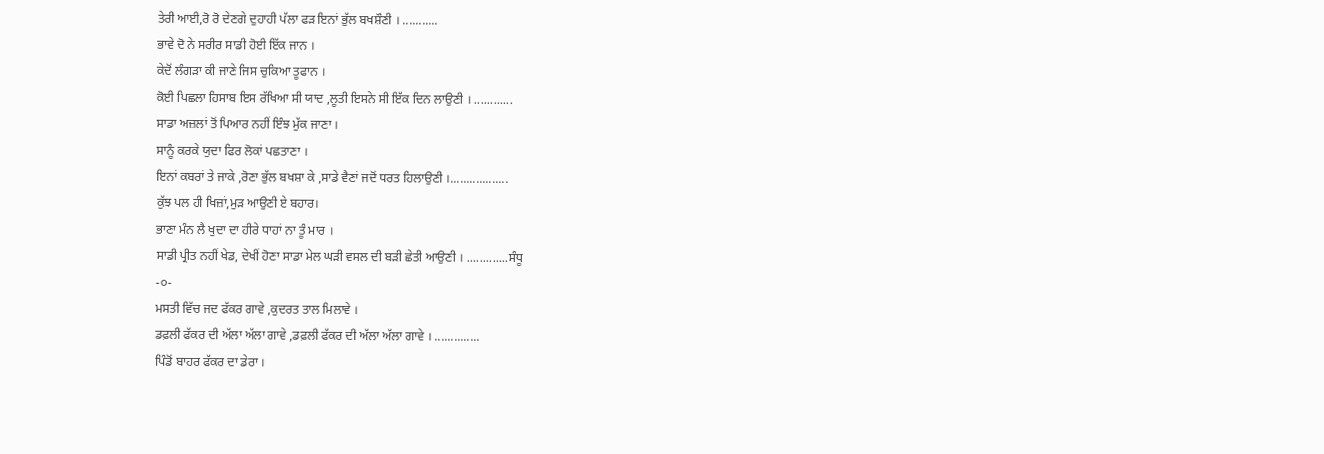ਤੇਰੀ ਆਈ,ਰੋ ਰੋ ਦੇਣਗੇ ਦੁਹਾਹੀ ਪੱਲਾ ਫੜ ਇਨਾਂ ਭੁੱਲ ਬਖਸ਼ੌਣੀ । ...........
ਭਾਵੇ ਦੋ ਨੇ ਸਰੀਰ ਸਾਡੀ ਹੋਈ ਇੱਕ ਜਾਨ ।
ਕੇਦੋਂ ਲੰਗੜਾ ਕੀ ਜਾਣੇ ਜਿਸ ਚੁਕਿਆ ਤੂਫਾਨ ।
ਕੋਈ ਪਿਛਲਾ ਹਿਸਾਬ ਇਸ ਰੱਖਿਆ ਸੀ ਯਾਦ ,ਲੂਤੀ ਇਸਨੇ ਸੀ ਇੱਕ ਦਿਨ ਲਾਉਣੀ । ............
ਸਾਡਾ ਅਜ਼ਲਾਂ ਤੋਂ ਪਿਆਰ ਨਹੀਂ ਇੰਝ ਮੁੱਕ ਜਾਣਾ ।
ਸਾਨੂੰ ਕਰਕੇ ਯੁਦਾ ਫਿਰ ਲੋਕਾਂ ਪਛਤਾਣਾ ।
ਇਨਾਂ ਕਬਰਾਂ ਤੇ ਜਾਕੇ ,ਰੋਣਾ ਭੁੱਲ ਬਖਸ਼ਾ ਕੇ ,ਸਾਡੇ ਵੈਣਾਂ ਜਦੋਂ ਧਰਤ ਹਿਲਾਉਣੀ ।..................
ਕੁੱਝ ਪਲ ਹੀ ਖਿਜ਼ਾਂ,ਮੁੜ ਆਉਣੀ ਏ ਬਹਾਰ।
ਭਾਣਾ ਮੰਨ ਲੈ ਖੁਦਾ ਦਾ ਹੀਰੇ ਧਾਹਾਂ ਨਾ ਤੂੰ ਮਾਰ ।
ਸਾਡੀ ਪ੍ਰੀਤ ਨਹੀਂ ਖੇਡ, ਦੇਖੀਂ ਹੋਣਾ ਸਾਡਾ ਮੇਲ ਘੜੀ ਵਸਲ ਦੀ ਬੜੀ ਛੇਤੀ ਆਉਣੀ । .............ਸੰਧੂ
-੦-
ਮਸਤੀ ਵਿੱਚ ਜਦ ਫੱਕਰ ਗਾਵੇ ,ਕੁਦਰਤ ਤਾਲ ਮਿਲਾਵੇ ।
ਡਫ਼ਲੀ ਫੱਕਰ ਦੀ ਅੱਲਾ ਅੱਲਾ ਗਾਵੇ ,ਡਫ਼ਲੀ ਫੱਕਰ ਦੀ ਅੱਲਾ ਅੱਲਾ ਗਾਵੇ । ..............
ਪਿੰਡੋਂ ਬਾਹਰ ਫੱਕਰ ਦਾ ਡੇਰਾ ।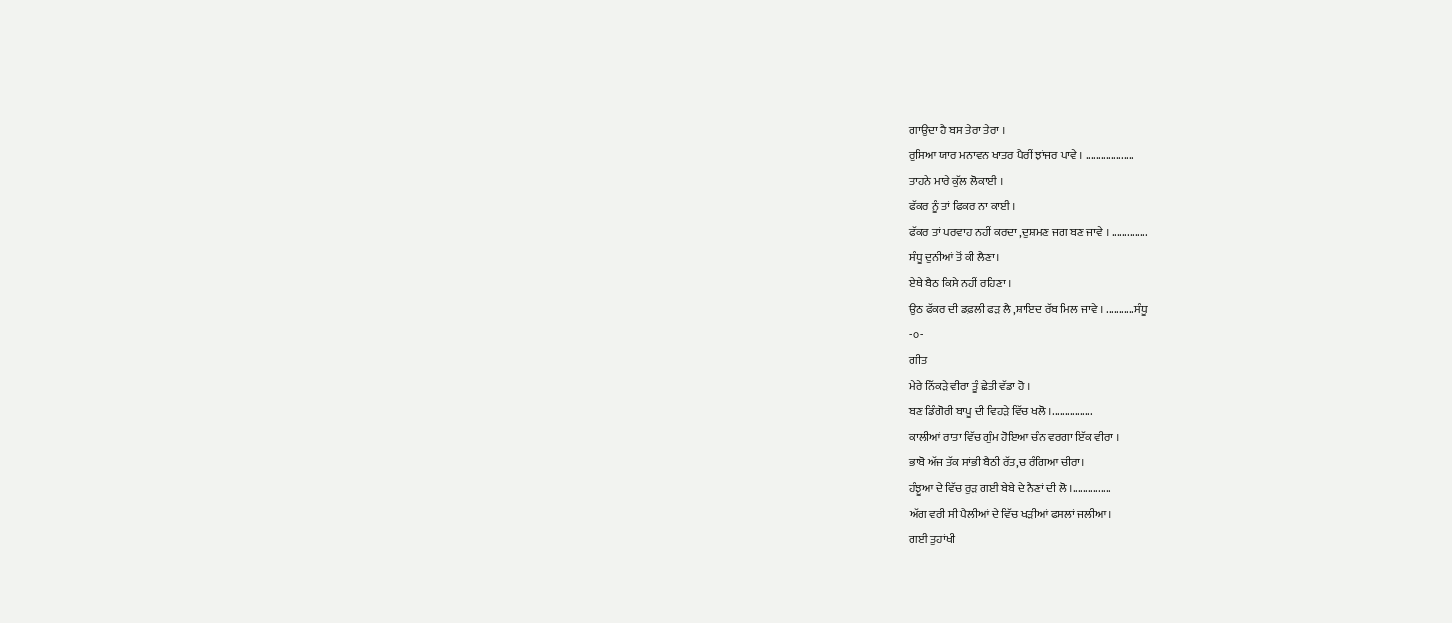ਗਾਉਦਾ ਹੈ ਬਸ ਤੇਰਾ ਤੇਰਾ ।
ਰੁਸਿਆ ਯਾਰ ਮਨਾਵਨ ਖਾਤਰ ਪੈਰੀਂ ਝਾਂਜਰ ਪਾਵੇ । ...................
ਤਾਹਨੇ ਮਾਰੇ ਕੁੱਲ ਲੋਕਾਈ ।
ਫੱਕਰ ਨੂੰ ਤਾਂ ਫਿਕਰ ਨਾ ਕਾਈ ।
ਫੱਕਰ ਤਾਂ ਪਰਵਾਹ ਨਹੀਂ ਕਰਦਾ ,ਦੁਸ਼ਮਣ ਜਗ ਬਣ ਜਾਵੇ । ..............
ਸੰਧੂ ਦੁਨੀਆਂ ਤੋਂ ਕੀ ਲੈਣਾ।
ਏਥੇ ਬੈਠ ਕਿਸੇ ਨਹੀਂ ਰਹਿਣਾ ।
ਉਠ ਫੱਕਰ ਦੀ ਡਫ਼ਲੀ ਫੜ ਲੈ ,ਸ਼ਾਇਦ ਰੱਬ ਮਿਲ ਜਾਵੇ । ...........ਸੰਧੂ
-੦-
ਗੀਤ
ਮੇਰੇ ਨਿੱਕੜੇ ਵੀਰਾ ਤੂੰ ਛੇਤੀ ਵੱਡਾ ਹੋ ।
ਬਣ ਡਿੰਗੋਰੀ ਬਾਪੂ ਦੀ ਵਿਹੜੇ ਵਿੱਚ ਖਲੋ ।................
ਕਾਲੀਆਂ ਰਾਤਾ ਵਿੱਚ ਗੁੰਮ ਹੋਇਆ ਚੰਨ ਵਰਗਾ ਇੱਕ ਵੀਰਾ ।
ਭਾਬੋ ਅੱਜ ਤੱਕ ਸਾਂਭੀ ਬੈਠੀ ਰੱਤ,ਚ ਰੰਗਿਆ ਚੀਰਾ।
ਹੰਝੂਆ ਦੇ ਵਿੱਚ ਰੁੜ ਗਈ ਬੇਬੇ ਦੇ ਨੈਣਾਂ ਦੀ ਲੋ ।...............
ਅੱਗ ਵਰੀ ਸੀ ਪੈਲੀਆਂ ਦੇ ਵਿੱਚ ਖੜੀਆਂ ਫਸਲਾਂ ਜਲੀਆ।
ਗਈ ਤੁਹਾਂਖੀ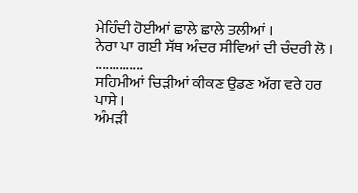ਮੇਹਿੰਦੀ ਹੋਈਆਂ ਛਾਲੇ ਛਾਲੇ ਤਲੀਆਂ ।
ਨੇਰਾ ਪਾ ਗਈ ਸੱਥ ਅੰਦਰ ਸੀਵਿਆਂ ਦੀ ਚੰਦਰੀ ਲੋ । ..............
ਸਹਿਮੀਆਂ ਚਿੜੀਆਂ ਕੀਕਣ ਉਡਣ ਅੱਗ ਵਰੇ ਹਰ ਪਾਸੇ ।
ਅੰਮੜੀ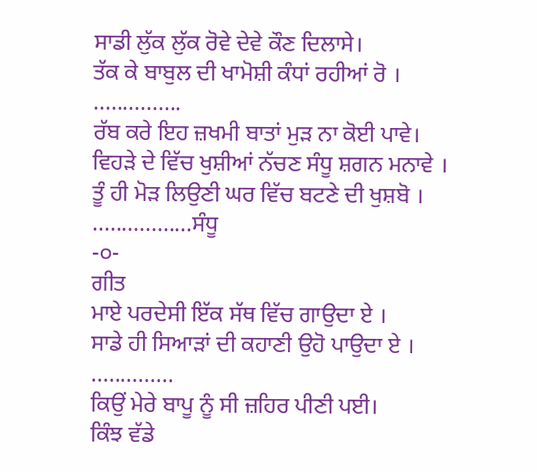ਸਾਡੀ ਲੁੱਕ ਲੁੱਕ ਰੋਵੇ ਦੇਵੇ ਕੌਣ ਦਿਲਾਸੇ।
ਤੱਕ ਕੇ ਬਾਬੁਲ ਦੀ ਖਾਮੋਸ਼ੀ ਕੰਧਾਂ ਰਹੀਆਂ ਰੋ । ...............
ਰੱਬ ਕਰੇ ਇਹ ਜ਼ਖਮੀ ਬਾਤਾਂ ਮੁੜ ਨਾ ਕੋਈ ਪਾਵੇ।
ਵਿਹੜੇ ਦੇ ਵਿੱਚ ਖੁਸ਼ੀਆਂ ਨੱਚਣ ਸੰਧੂ ਸ਼ਗਨ ਮਨਾਵੇ ।
ਤੂੰ ਹੀ ਮੋੜ ਲਿਉਣੀ ਘਰ ਵਿੱਚ ਬਟਣੇ ਦੀ ਖੁਸ਼ਬੋ । .................ਸੰਧੂ
-੦-
ਗੀਤ
ਮਾਏ ਪਰਦੇਸੀ ਇੱਕ ਸੱਥ ਵਿੱਚ ਗਾਉਦਾ ਏ ।
ਸਾਡੇ ਹੀ ਸਿਆੜਾਂ ਦੀ ਕਹਾਣੀ ਉਹੋ ਪਾਉਦਾ ਏ । ..............
ਕਿਉਂ ਮੇਰੇ ਬਾਪੂ ਨੂੰ ਸੀ ਜ਼ਹਿਰ ਪੀਣੀ ਪਈ।
ਕਿੰਝ ਵੱਡੇ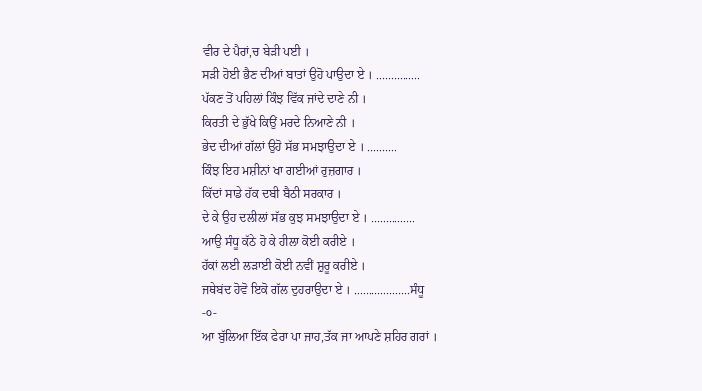ਵੀਰ ਦੇ ਪੈਰਾਂ,ਚ ਬੇੜੀ ਪਈ ।
ਸੜੀ ਹੋਈ ਭੈਣ ਦੀਆਂ ਬਾਤਾਂ ਉਹੋ ਪਾਉਦਾ ਏ । ...............
ਪੱਕਣ ਤੋਂ ਪਹਿਲਾਂ ਕਿੰਝ ਵਿੱਕ ਜਾਂਦੇ ਦਾਣੇ ਨੀ ।
ਕਿਰਤੀ ਦੇ ਭੁੱਖੇ ਕਿਉਂ ਮਰਦੇ ਨਿਆਣੇ ਨੀ ।
ਭੇਦ ਦੀਆਂ ਗੱਲਾਂ ਉਹੋ ਸੱਭ ਸਮਝਾਉਦਾ ਏ । ..........
ਕਿੰਝ ਇਹ ਮਸ਼ੀਨਾਂ ਖਾ ਗਈਆਂ ਰੁਜ਼ਗਾਰ ।
ਕਿੱਦਾਂ ਸਾਡੇ ਹੱਕ ਦਬੀ ਬੈਠੀ ਸਰਕਾਰ ।
ਦੇ ਕੇ ਉਹ ਦਲੀਲਾਂ ਸੱਭ ਕੁਝ ਸਮਝਾਉਦਾ ਏ । ...............
ਆਉ ਸੰਧੂ ਕੱਠੇ ਹੋ ਕੇ ਹੀਲਾ ਕੋਈ ਕਰੀਏ ।
ਹੱਕਾਂ ਲਈ ਲੜਾਈ ਕੋਈ ਨਵੀਂ ਸ਼ੁਰੂ ਕਰੀਏ ।
ਜਥੇਬਂਦ ਹੋਵੋ ਇਕੋ ਗੱਲ ਦੁਹਰਾਉਦਾ ਏ । ...................ਸੰਧੂ
-੦-
ਆ ਬੁੱਲਿਆ ਇੱਕ ਫੇਰਾ ਪਾ ਜਾਹ,ਤੱਕ ਜਾ ਆਪਣੇ ਸ਼ਹਿਰ ਗਰਾਂ ।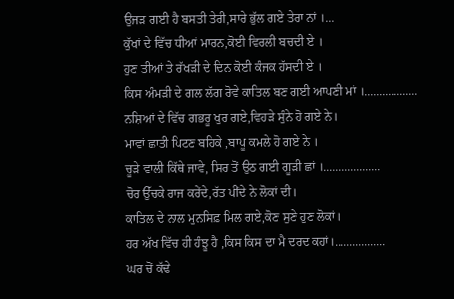ਉਜੜ ਗਈ ਹੈ ਬਸਤੀ ਤੇਰੀ,ਸਾਰੇ ਭੁੱਲ ਗਏ ਤੇਰਾ ਨਾਂ ।...
ਕੁੱਖਾਂ ਦੇ ਵਿੱਚ ਧੀਆਂ ਮਾਰਨ,ਕੋਈ ਵਿਰਲੀ ਬਚਦੀ ਏ ।
ਹੁਣ ਤੀਆਂ ਤੇ ਰੱਖੜੀ ਦੇ ਦਿਨ ਕੋਈ ਕੰਜਕ ਹੱਸਦੀ ਏ ।
ਕਿਸ ਅੰਮੜੀ ਦੇ ਗਲ ਲੱਗ ਰੋਵੇ ਕਾਤਿਲ ਬਣ ਗਈ ਆਪਣੀ ਮਾਂ ।..................
ਨਸ਼ਿਆਂ ਦੇ ਵਿੱਚ ਗਭਰੂ ਖੁਰ ਗਏ,ਵਿਹੜੇ ਸੁੰਨੇ ਹੋ ਗਏ ਨੇ।
ਮਾਵਾਂ ਛਾਤੀ ਪਿਟਣ ਬਹਿਕੇ ,ਬਾਪੂ ਕਮਲੇ ਹੋ ਗਏ ਨੇ ।
ਚੂੜੇ ਵਾਲੀ ਕਿੱਥੇ ਜਾਵੇ, ਸਿਰ ਤੋਂ ਉਠ ਗਈ ਗੂੜੀ ਛਾਂ ।...................
ਚੋਰ ਉੱਚਕੇ ਰਾਜ ਕਰੇਂਦੇ,ਰੱਤ ਪੀਂਦੇ ਨੇ ਲੋਕਾਂ ਦੀ।
ਕਾਤਿਲ ਦੇ ਨਾਲ ਮੁਨਸਿਫ਼ ਮਿਲ ਗਏ,ਕੋਣ ਸੁਣੇ ਹੁਣ ਲੋਕਾਂ।
ਹਰ ਅੱਖ ਵਿੱਚ ਹੀ ਹੰਝੂ ਹੈ ,ਕਿਸ ਕਿਸ ਦਾ ਮੈ ਦਰਦ ਕਹਾਂ।.................
ਘਰ ਚੋਂ ਕੱਢੇ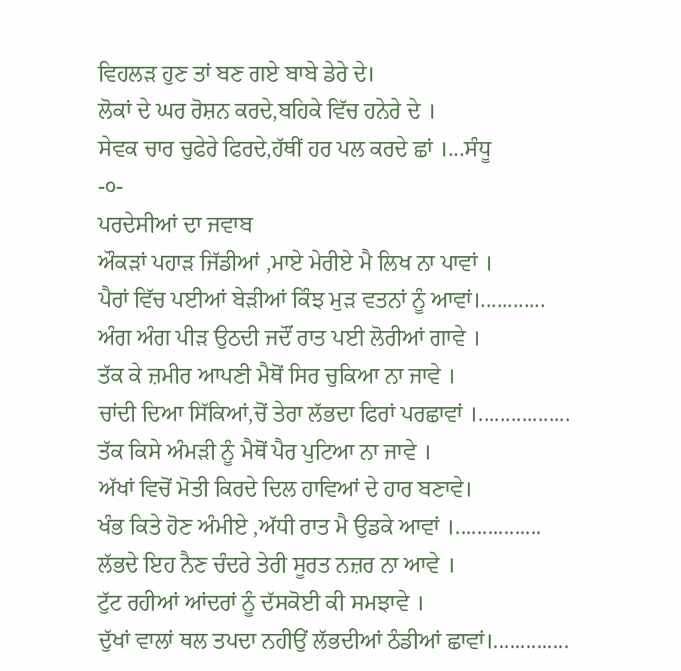ਵਿਹਲੜ ਹੁਣ ਤਾਂ ਬਣ ਗਏ ਬਾਬੇ ਡੇਰੇ ਦੇ।
ਲੋਕਾਂ ਦੇ ਘਰ ਰੋਸ਼ਨ ਕਰਦੇ,ਬਹਿਕੇ ਵਿੱਚ ਹਨੇਰੇ ਦੇ ।
ਸੇਵਕ ਚਾਰ ਚੁਫੇਰੇ ਫਿਰਦੇ,ਹੱਥੀਂ ਹਰ ਪਲ ਕਰਦੇ ਛਾਂ ।...ਸੰਧੂ
-੦-
ਪਰਦੇਸੀਆਂ ਦਾ ਜਵਾਬ
ਔਕੜਾਂ ਪਹਾੜ ਜਿੱਡੀਆਂ ,ਮਾਏ ਮੇਰੀਏ ਮੈ ਲਿਖ ਨਾ ਪਾਵਾਂ ।
ਪੈਰਾਂ ਵਿੱਚ ਪਈਆਂ ਬੇੜੀਆਂ ਕਿੰਝ ਮੁੜ ਵਤਨਾਂ ਨੂੰ ਆਵਾਂ।............
ਅੰਗ ਅੰਗ ਪੀੜ ਉਠਦੀ ਜਦੌਂ ਰਾਤ ਪਈ ਲੋਰੀਆਂ ਗਾਵੇ ।
ਤੱਕ ਕੇ ਜ਼ਮੀਰ ਆਪਣੀ ਮੈਥੋਂ ਸਿਰ ਚੁਕਿਆ ਨਾ ਜਾਵੇ ।
ਚਾਂਦੀ ਦਿਆ ਸਿੱਕਿਆਂ,ਚੋਂ ਤੇਰਾ ਲੱਭਦਾ ਫਿਰਾਂ ਪਰਛਾਵਾਂ ।.................
ਤੱਕ ਕਿਸੇ ਅੰਮੜੀ ਨੂੰ ਮੈਥੋਂ ਪੈਰ ਪੁਟਿਆ ਨਾ ਜਾਵੇ ।
ਅੱਖਾਂ ਵਿਚੋਂ ਮੋਤੀ ਕਿਰਦੇ ਦਿਲ ਹਾਵਿਆਂ ਦੇ ਹਾਰ ਬਣਾਵੇ।
ਖੰਭ ਕਿਤੇ ਹੋਣ ਅੰਮੀਏ ,ਅੱਧੀ ਰਾਤ ਮੈ ਉਡਕੇ ਆਵਾਂ ।................
ਲੱਭਦੇ ਇਹ ਨੈਣ ਚੰਦਰੇ ਤੇਰੀ ਸੂਰਤ ਨਜ਼ਰ ਨਾ ਆਵੇ ।
ਟੁੱਟ ਰਹੀਆਂ ਆਂਦਰਾਂ ਨੂੰ ਦੱਸਕੋਈ ਕੀ ਸਮਝਾਵੇ ।
ਦੁੱਖਾਂ ਵਾਲਾਂ ਥਲ ਤਪਦਾ ਨਹੀਉਂ ਲੱਭਦੀਆਂ ਠੰਡੀਆਂ ਛਾਵਾਂ।..............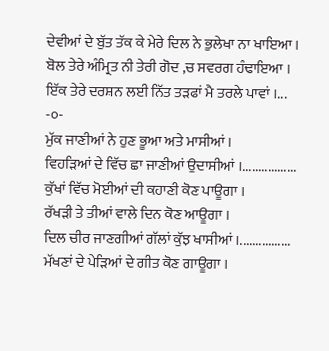ਦੇਵੀਆਂ ਦੇ ਬੁੱਤ ਤੱਕ ਕੇ ਮੇਰੇ ਦਿਲ ਨੇ ਭੁਲੇਖਾ ਨਾ ਖਾਇਆ ।
ਬੋਲ ਤੇਰੇ ਅੰਮ੍ਰਿਤ ਨੀ ਤੇਰੀ ਗੋਦ ,ਚ ਸਵਰਗ ਹੰਢਾਇਆ ।
ਇੱਕ ਤੇਰੇ ਦਰਸ਼ਨ ਲਈ ਨਿੱਤ ਤੜਫਾਂ ਮੈ ਤਰਲੇ ਪਾਵਾਂ ।...
-੦-
ਮੁੱਕ ਜਾਣੀਆਂ ਨੇ ਹੁਣ ਭੂਆ ਅਤੇ ਮਾਸੀਆਂ ।
ਵਿਹੜਿਆਂ ਦੇ ਵਿੱਚ ਛਾ ਜਾਣੀਆਂ ਉਦਾਸੀਆਂ ।.................
ਕੁੱਖਾਂ ਵਿੱਚ ਮੋਈਆਂ ਦੀ ਕਹਾਣੀ ਕੋਣ ਪਾਊਗਾ ।
ਰੱਖੜੀ ਤੇ ਤੀਆਂ ਵਾਲੇ ਦਿਨ ਕੋਣ ਆਊਗਾ ।
ਦਿਲ ਚੀਰ ਜਾਣਗੀਆਂ ਗੱਲਾਂ ਕੁੱਝ ਖਾਸੀਆਂ ।................
ਮੱਖਣਾਂ ਦੇ ਪੇੜਿਆਂ ਦੇ ਗੀਤ ਕੋਣ ਗਾਊਗਾ ।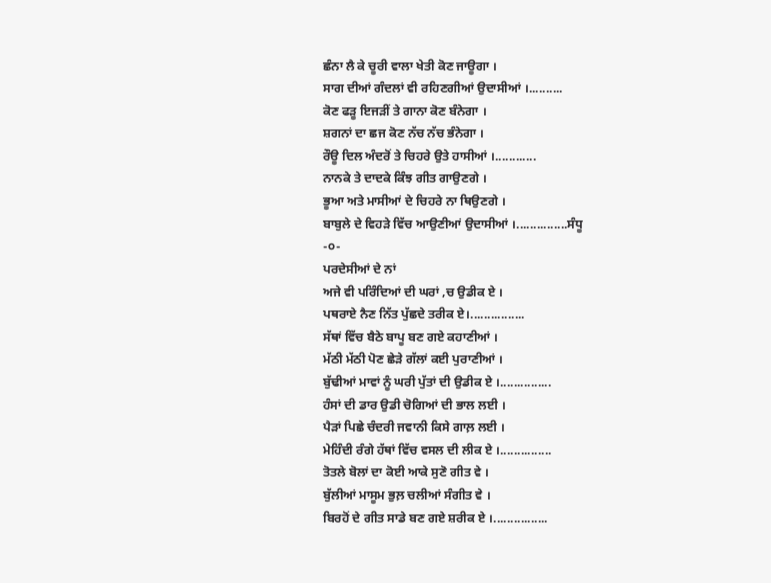ਛੰਨਾ ਲੈ ਕੇ ਚੂਰੀ ਵਾਲਾ ਖੇਤੀ ਕੋਣ ਜਾਊਗਾ ।
ਸਾਗ ਦੀਆਂ ਗੰਦਲਾਂ ਵੀ ਰਹਿਣਗੀਆਂ ਉਦਾਸੀਆਂ ।..........
ਕੋਣ ਫੜੂ ਇਜੜੀਂ ਤੇ ਗਾਨਾ ਕੋਣ ਬੰਨੇਗਾ ।
ਸ਼ਗਨਾਂ ਦਾ ਛਜ ਕੋਣ ਨੱਚ ਨੱਚ ਭੰਨੇਗਾ ।
ਰੌਊ ਦਿਲ ਅੰਦਰੋਂ ਤੇ ਚਿਹਰੇ ਉਤੇ ਹਾਸੀਆਂ ।............
ਨਾਨਕੇ ਤੇ ਦਾਦਕੇ ਕਿੰਝ ਗੀਤ ਗਾਉਣਗੇ ।
ਭੂਆ ਅਤੇ ਮਾਸੀਆਂ ਦੇ ਚਿਹਰੇ ਨਾ ਥਿਉਣਗੇ ।
ਬਾਬੁਲੇ ਦੇ ਵਿਹੜੇ ਵਿੱਚ ਆਉਣੀਆਂ ਉਦਾਸੀਆਂ ।...............ਸੰਧੂ
-੦-
ਪਰਦੇਸੀਆਂ ਦੇ ਨਾਂ
ਅਜੇ ਵੀ ਪਰਿੰਦਿਆਂ ਦੀ ਘਰਾਂ ,ਚ ਉਡੀਕ ਏ ।
ਪਥਰਾਏ ਨੈਣ ਨਿੱਤ ਪੁੱਛਦੇ ਤਰੀਕ ਏ।................
ਸੱਥਾਂ ਵਿੱਚ ਬੈਠੇ ਬਾਪੂ ਬਣ ਗਏ ਕਹਾਣੀਆਂ ।
ਮੱਠੀ ਮੱਠੀ ਪੋਣ ਛੇੜੇ ਗੱਲਾਂ ਕਈ ਪੁਰਾਣੀਆਂ ।
ਬੁੱਢੀਆਂ ਮਾਵਾਂ ਨੂੰ ਘਰੀ ਪੁੱਤਾਂ ਦੀ ਉਡੀਕ ਏ ।...............
ਹੰਸਾਂ ਦੀ ਡਾਰ ਉਡੀ ਚੋਗਿਆਂ ਦੀ ਭਾਲ ਲਈ ।
ਪੈੜਾਂ ਪਿਛੇ ਚੰਦਰੀ ਜਵਾਨੀ ਕਿਸੇ ਗਾਲ਼ ਲਈ ।
ਮੇਹਿੰਦੀ ਰੰਗੇ ਹੱਥਾਂ ਵਿੱਚ ਵਸਲ ਦੀ ਲੀਕ ਏ ।...............
ਤੋਤਲੇ ਬੋਲਾਂ ਦਾ ਕੋਈ ਆਕੇ ਸੁਣੋ ਗੀਤ ਵੇ ।
ਬੁੱਲੀਆਂ ਮਾਸੂਮ ਭੁਲ਼ ਚਲੀਆਂ ਸੰਗੀਤ ਵੇ ।
ਬਿਰਹੋਂ ਦੇ ਗੀਤ ਸਾਡੇ ਬਣ ਗਏ ਸ਼ਰੀਕ ਏ ।................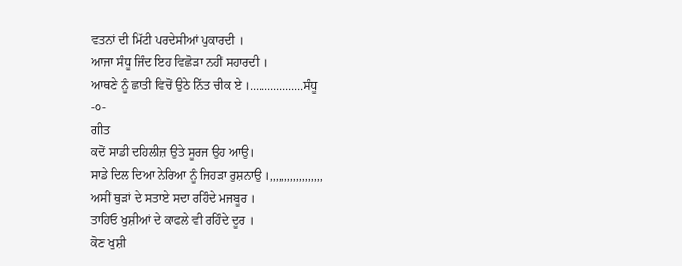ਵਤਨਾਂ ਦੀ ਮਿੱਟੀ ਪਰਦੇਸੀਆਂ ਪੁਕਾਰਦੀ ।
ਆਜਾ ਸੰਧੂ ਜਿੰਦ ਇਹ ਵਿਛੋੜਾ ਨਹੀਂ ਸਹਾਰਦੀ ।
ਆਥਣੇ ਨੂੰ ਛਾਤੀ ਵਿਚੋਂ ਉਠੇ ਨਿੱਤ ਚੀਕ ਏ ।..................ਸੰਧੂ
-੦-
ਗੀਤ
ਕਦੋਂ ਸਾਡੀ ਦਹਿਲੀਜ਼ ਉਤੇ ਸੂਰਜ ਉਹ ਆਉ।
ਸਾਡੇ ਦਿਲ ਦਿਆ ਨੇਰਿਆ ਨੂੰ ਜਿਹੜਾ ਰੁਸ਼ਨਾਉ ।,,,,,,,,,,,,,,,,,,
ਅਸੀਂ ਥੁੜਾਂ ਦੇ ਸਤਾਏ ਸਦਾ ਰਹਿੰਦੇ ਮਜਬੂਰ ।
ਤਾਹਿਓ ਖੁਸ਼ੀਆਂ ਦੇ ਕਾਫਲੇ ਵੀ ਰਹਿੰਦੇ ਦੂਰ ।
ਕੋਣ ਖੁਸ਼ੀ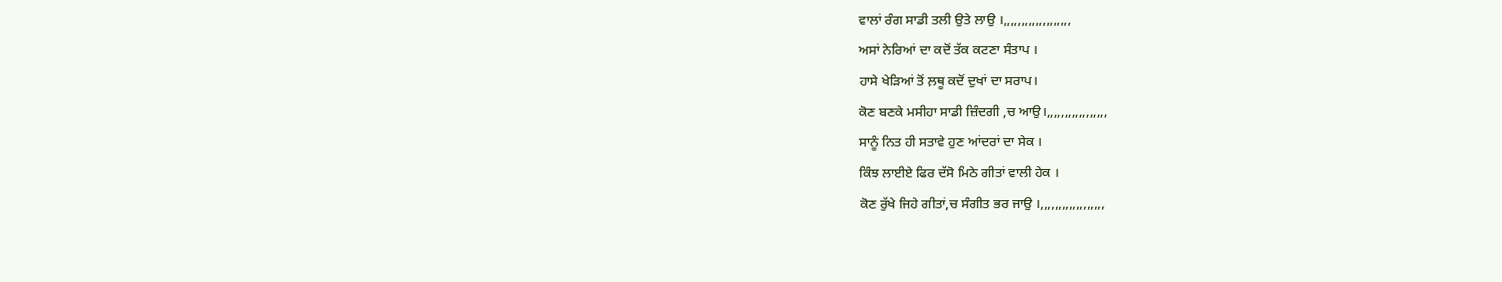ਵਾਲਾਂ ਰੰਗ ਸਾਡੀ ਤਲੀ ਉਤੇ ਲਾਉ ।,,,,,,,,,,,,,,,,,,,
ਅਸਾਂ ਨੇਰਿਆਂ ਦਾ ਕਦੋਂ ਤੱਕ ਕਟਣਾ ਸੰਤਾਪ ।
ਹਾਸੇ ਖੇੜਿਆਂ ਤੋਂ ਲ਼ਥੂ ਕਦੋਂ ਦੁਖਾਂ ਦਾ ਸਰਾਪ।
ਕੋਣ ਬਣਕੇ ਮਸੀਹਾ ਸਾਡੀ ਜ਼ਿੰਦਗੀ ,ਚ ਆਉ।,,,,,,,,,,,,,,,,,
ਸਾਨੂੰ ਨਿਤ ਹੀ ਸਤਾਵੇ ਹੁਣ ਆਂਦਰਾਂ ਦਾ ਸੇਕ ।
ਕਿੰਝ ਲਾਈਏ ਫਿਰ ਦੱਸੋ ਮਿਠੇ ਗੀਤਾਂ ਵਾਲੀ ਹੇਕ ।
ਕੋਣ ਰੁੱਖੇ ਜਿਹੇ ਗੀਤਾਂ,ਚ ਸੰਗੀਤ ਭਰ ਜਾਉ ।,,,,,,,,,,,,,,,,,,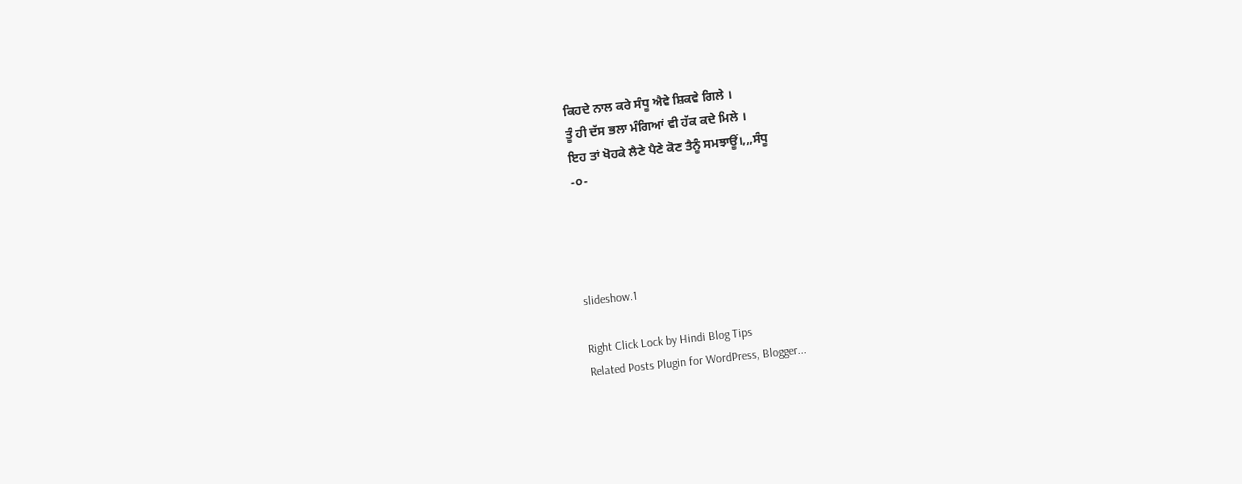ਕਿਹਦੇ ਨਾਲ ਕਰੇ ਸੰਧੂ ਐਵੇ ਸ਼ਿਕਵੇ ਗਿਲੇ ।
ਤੂੰ ਹੀ ਦੱਸ ਭਲਾ ਮੰਗਿਆਂ ਵੀ ਹੱਕ ਕਦੇ ਮਿਲੇ ।
ਇਹ ਤਾਂ ਖੋਹਕੇ ਲੈਣੇ ਪੈਣੇ ਕੋਣ ਤੈਨੂੰ ਸਮਝਾਊਂ।,,,ਸੰਧੂ
-੦-




slideshow.1

Right Click Lock by Hindi Blog Tips
Related Posts Plugin for WordPress, Blogger...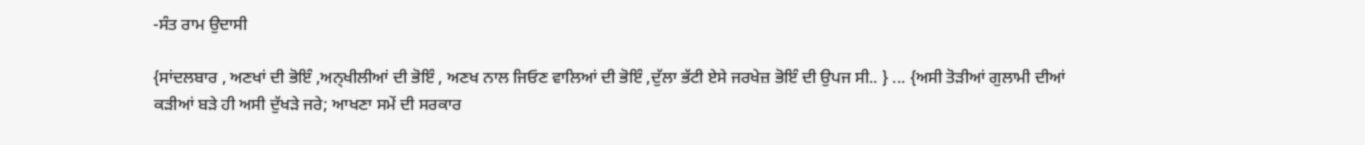-ਸੰਤ ਰਾਮ ਉਦਾਸੀ

{ਸਾਂਦਲਬਾਰ , ਅਣਖਾਂ ਦੀ ਭੋਇੰ ,ਅਨ੍ਖੀਲੀਆਂ ਦੀ ਭੋਇੰ , ਅਣਖ ਨਾਲ ਜਿਓਣ ਵਾਲਿਆਂ ਦੀ ਭੋਇੰ ,ਦੁੱਲਾ ਭੱਟੀ ਏਸੇ ਜਰਖੇਜ਼ ਭੋਇੰ ਦੀ ਉਪਜ ਸੀ.. } ... {ਅਸੀ ਤੋੜੀਆਂ ਗੁਲਾਮੀ ਦੀਆਂ ਕੜੀਆਂ ਬੜੇ ਹੀ ਅਸੀ ਦੁੱਖੜੇ ਜਰੇ; ਆਖਣਾ ਸਮੇਂ ਦੀ ਸਰਕਾਰ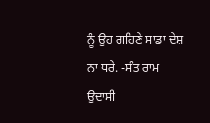ਨੂੰ ਉਹ ਗਹਿਣੇ ਸਾਡਾ ਦੇਸ਼ ਨਾ ਧਰੇ. -ਸੰਤ ਰਾਮ ਉਦਾਸੀ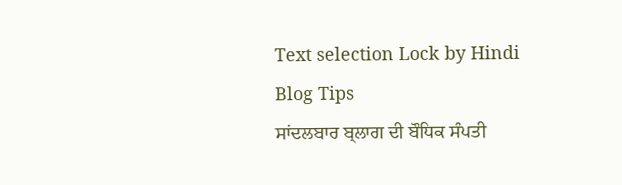Text selection Lock by Hindi Blog Tips
ਸਾਂਦਲਬਾਰ ਬ੍ਲਾਗ ਦੀ ਬੌਧਿਕ ਸੰਪਤੀ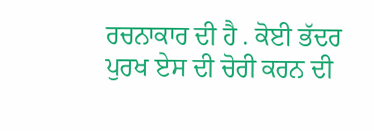ਰਚਨਾਕਾਰ ਦੀ ਹੈ . ਕੋਈ ਭੱਦਰ ਪੁਰਖ ਏਸ ਦੀ ਚੋਰੀ ਕਰਨ ਦੀ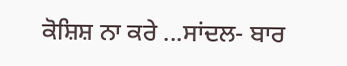ਕੋਸ਼ਿਸ਼ ਨਾ ਕਰੇ ...ਸਾਂਦਲ- ਬਾਰ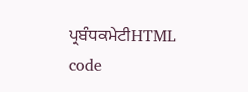ਪ੍ਰਬੰਧਕਮੇਟੀHTML code